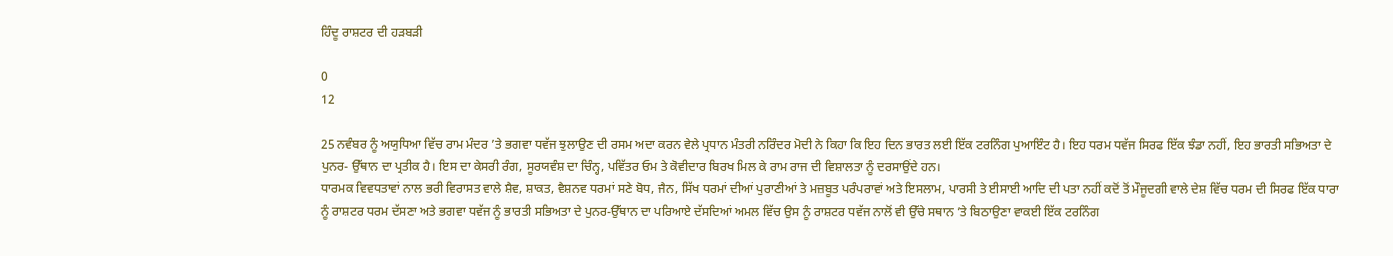ਹਿੰਦੂ ਰਾਸ਼ਟਰ ਦੀ ਹੜਬੜੀ

0
12

25 ਨਵੰਬਰ ਨੂੰ ਅਯੁਧਿਆ ਵਿੱਚ ਰਾਮ ਮੰਦਰ ’ਤੇ ਭਗਵਾ ਧਵੱਜ ਝੁਲਾਉਣ ਦੀ ਰਸਮ ਅਦਾ ਕਰਨ ਵੇਲੇ ਪ੍ਰਧਾਨ ਮੰਤਰੀ ਨਰਿੰਦਰ ਮੋਦੀ ਨੇ ਕਿਹਾ ਕਿ ਇਹ ਦਿਨ ਭਾਰਤ ਲਈ ਇੱਕ ਟਰਨਿੰਗ ਪੁਆਇੰਟ ਹੈ। ਇਹ ਧਰਮ ਧਵੱਜ ਸਿਰਫ ਇੱਕ ਝੰਡਾ ਨਹੀਂ, ਇਹ ਭਾਰਤੀ ਸਭਿਅਤਾ ਦੇ ਪੁਨਰ- ਉੱਥਾਨ ਦਾ ਪ੍ਰਤੀਕ ਹੈ। ਇਸ ਦਾ ਕੇਸਰੀ ਰੰਗ, ਸੂਰਯਵੰਸ਼ ਦਾ ਚਿੰਨ੍ਹ, ਪਵਿੱਤਰ ਓਮ ਤੇ ਕੋਵੀਦਾਰ ਬਿਰਖ ਮਿਲ ਕੇ ਰਾਮ ਰਾਜ ਦੀ ਵਿਸ਼ਾਲਤਾ ਨੂੰ ਦਰਸਾਉਂਦੇ ਹਨ।
ਧਾਰਮਕ ਵਿਵਧਤਾਵਾਂ ਨਾਲ ਭਰੀ ਵਿਰਾਸਤ ਵਾਲੇ ਸ਼ੈਵ, ਸ਼ਾਕਤ, ਵੈਸ਼ਨਵ ਧਰਮਾਂ ਸਣੇ ਬੋਧ, ਜੈਨ, ਸਿੱਖ ਧਰਮਾਂ ਦੀਆਂ ਪੁਰਾਣੀਆਂ ਤੇ ਮਜ਼ਬੂਤ ਪਰੰਪਰਾਵਾਂ ਅਤੇ ਇਸਲਾਮ, ਪਾਰਸੀ ਤੇ ਈਸਾਈ ਆਦਿ ਦੀ ਪਤਾ ਨਹੀਂ ਕਦੋਂ ਤੋਂ ਮੌਜੂਦਗੀ ਵਾਲੇ ਦੇਸ਼ ਵਿੱਚ ਧਰਮ ਦੀ ਸਿਰਫ ਇੱਕ ਧਾਰਾ ਨੂੰ ਰਾਸ਼ਟਰ ਧਰਮ ਦੱਸਣਾ ਅਤੇ ਭਗਵਾ ਧਵੱਜ ਨੂੰ ਭਾਰਤੀ ਸਭਿਅਤਾ ਦੇ ਪੁਨਰ-ਉੱਥਾਨ ਦਾ ਪਰਿਆਏ ਦੱਸਦਿਆਂ ਅਮਲ ਵਿੱਚ ਉਸ ਨੂੰ ਰਾਸ਼ਟਰ ਧਵੱਜ ਨਾਲੋਂ ਵੀ ਉੱਚੇ ਸਥਾਨ ’ਤੇ ਬਿਠਾਉਣਾ ਵਾਕਈ ਇੱਕ ਟਰਨਿੰਗ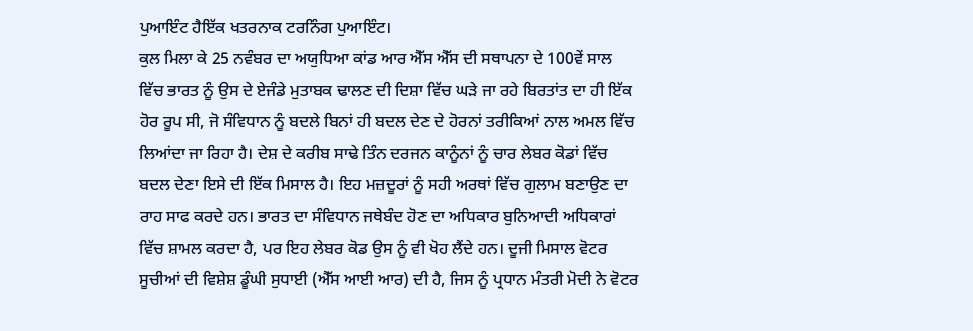ਪੁਆਇੰਟ ਹੈਇੱਕ ਖਤਰਨਾਕ ਟਰਨਿੰਗ ਪੁਆਇੰਟ।
ਕੁਲ ਮਿਲਾ ਕੇ 25 ਨਵੰਬਰ ਦਾ ਅਯੁਧਿਆ ਕਾਂਡ ਆਰ ਐੱਸ ਐੱਸ ਦੀ ਸਥਾਪਨਾ ਦੇ 100ਵੇਂ ਸਾਲ ਵਿੱਚ ਭਾਰਤ ਨੂੰ ਉਸ ਦੇ ਏਜੰਡੇ ਮੁਤਾਬਕ ਢਾਲਣ ਦੀ ਦਿਸ਼ਾ ਵਿੱਚ ਘੜੇ ਜਾ ਰਹੇ ਬਿਰਤਾਂਤ ਦਾ ਹੀ ਇੱਕ ਹੋਰ ਰੂਪ ਸੀ, ਜੋ ਸੰਵਿਧਾਨ ਨੂੰ ਬਦਲੇ ਬਿਨਾਂ ਹੀ ਬਦਲ ਦੇਣ ਦੇ ਹੋਰਨਾਂ ਤਰੀਕਿਆਂ ਨਾਲ ਅਮਲ ਵਿੱਚ ਲਿਆਂਦਾ ਜਾ ਰਿਹਾ ਹੈ। ਦੇਸ਼ ਦੇ ਕਰੀਬ ਸਾਢੇ ਤਿੰਨ ਦਰਜਨ ਕਾਨੂੰਨਾਂ ਨੂੰ ਚਾਰ ਲੇਬਰ ਕੋਡਾਂ ਵਿੱਚ ਬਦਲ ਦੇਣਾ ਇਸੇ ਦੀ ਇੱਕ ਮਿਸਾਲ ਹੈ। ਇਹ ਮਜ਼ਦੂਰਾਂ ਨੂੰ ਸਹੀ ਅਰਥਾਂ ਵਿੱਚ ਗੁਲਾਮ ਬਣਾਉਣ ਦਾ ਰਾਹ ਸਾਫ ਕਰਦੇ ਹਨ। ਭਾਰਤ ਦਾ ਸੰਵਿਧਾਨ ਜਥੇਬੰਦ ਹੋਣ ਦਾ ਅਧਿਕਾਰ ਬੁਨਿਆਦੀ ਅਧਿਕਾਰਾਂ ਵਿੱਚ ਸ਼ਾਮਲ ਕਰਦਾ ਹੈ, ਪਰ ਇਹ ਲੇਬਰ ਕੋਡ ਉਸ ਨੂੰ ਵੀ ਖੋਹ ਲੈਂਦੇ ਹਨ। ਦੂਜੀ ਮਿਸਾਲ ਵੋਟਰ ਸੂਚੀਆਂ ਦੀ ਵਿਸ਼ੇਸ਼ ਡੂੰਘੀ ਸੁਧਾਈ (ਐੱਸ ਆਈ ਆਰ) ਦੀ ਹੈ, ਜਿਸ ਨੂੰ ਪ੍ਰਧਾਨ ਮੰਤਰੀ ਮੋਦੀ ਨੇ ਵੋਟਰ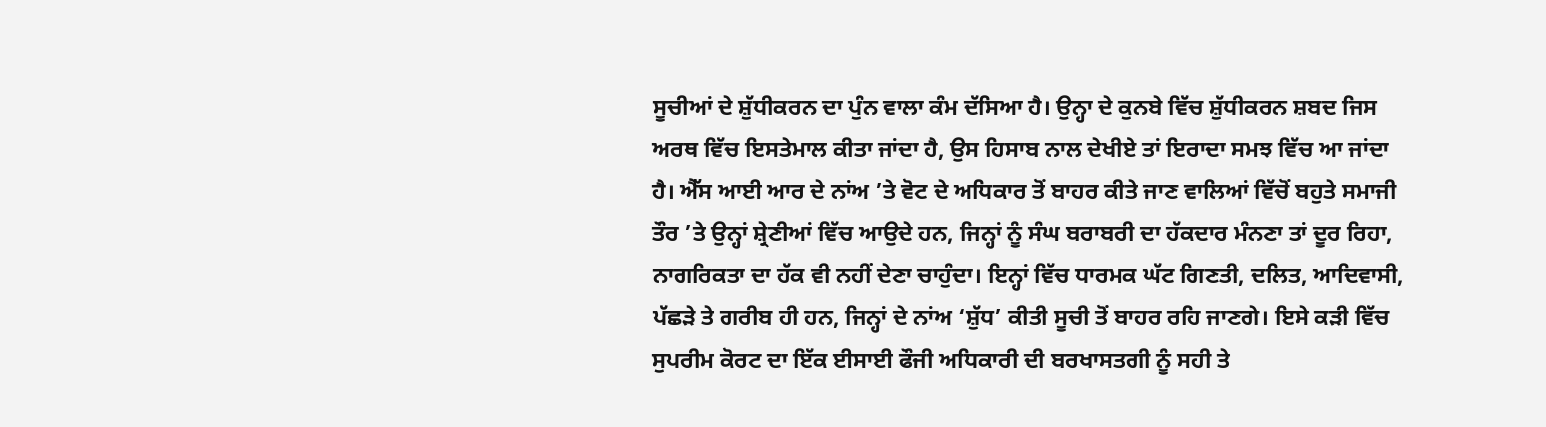ਸੂਚੀਆਂ ਦੇ ਸ਼ੁੱਧੀਕਰਨ ਦਾ ਪੁੰਨ ਵਾਲਾ ਕੰਮ ਦੱਸਿਆ ਹੈ। ਉਨ੍ਹਾ ਦੇ ਕੁਨਬੇ ਵਿੱਚ ਸ਼ੁੱਧੀਕਰਨ ਸ਼ਬਦ ਜਿਸ ਅਰਥ ਵਿੱਚ ਇਸਤੇਮਾਲ ਕੀਤਾ ਜਾਂਦਾ ਹੈ, ਉਸ ਹਿਸਾਬ ਨਾਲ ਦੇਖੀਏ ਤਾਂ ਇਰਾਦਾ ਸਮਝ ਵਿੱਚ ਆ ਜਾਂਦਾ ਹੈ। ਐੱਸ ਆਈ ਆਰ ਦੇ ਨਾਂਅ ’ਤੇ ਵੋਟ ਦੇ ਅਧਿਕਾਰ ਤੋਂ ਬਾਹਰ ਕੀਤੇ ਜਾਣ ਵਾਲਿਆਂ ਵਿੱਚੋਂ ਬਹੁਤੇ ਸਮਾਜੀ ਤੌਰ ’ਤੇ ਉਨ੍ਹਾਂ ਸ਼੍ਰੇਣੀਆਂ ਵਿੱਚ ਆਉਦੇ ਹਨ, ਜਿਨ੍ਹਾਂ ਨੂੰ ਸੰਘ ਬਰਾਬਰੀ ਦਾ ਹੱਕਦਾਰ ਮੰਨਣਾ ਤਾਂ ਦੂਰ ਰਿਹਾ, ਨਾਗਰਿਕਤਾ ਦਾ ਹੱਕ ਵੀ ਨਹੀਂ ਦੇਣਾ ਚਾਹੁੰਦਾ। ਇਨ੍ਹਾਂ ਵਿੱਚ ਧਾਰਮਕ ਘੱਟ ਗਿਣਤੀ, ਦਲਿਤ, ਆਦਿਵਾਸੀ, ਪੱਛੜੇ ਤੇ ਗਰੀਬ ਹੀ ਹਨ, ਜਿਨ੍ਹਾਂ ਦੇ ਨਾਂਅ ‘ਸ਼ੁੱਧ’ ਕੀਤੀ ਸੂਚੀ ਤੋਂ ਬਾਹਰ ਰਹਿ ਜਾਣਗੇ। ਇਸੇ ਕੜੀ ਵਿੱਚ ਸੁਪਰੀਮ ਕੋਰਟ ਦਾ ਇੱਕ ਈਸਾਈ ਫੌਜੀ ਅਧਿਕਾਰੀ ਦੀ ਬਰਖਾਸਤਗੀ ਨੂੰ ਸਹੀ ਤੇ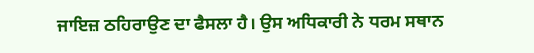ਜਾਇਜ਼ ਠਹਿਰਾਉਣ ਦਾ ਫੈਸਲਾ ਹੈ। ਉਸ ਅਧਿਕਾਰੀ ਨੇ ਧਰਮ ਸਥਾਨ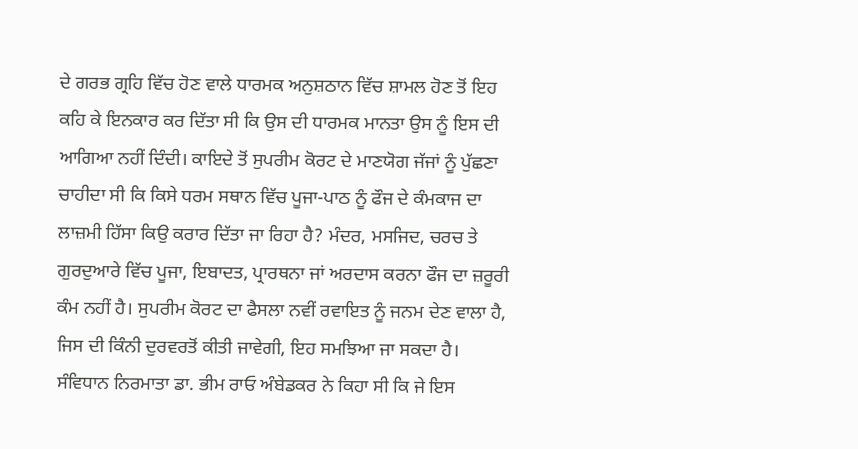ਦੇ ਗਰਭ ਗ੍ਰਹਿ ਵਿੱਚ ਹੋਣ ਵਾਲੇ ਧਾਰਮਕ ਅਨੁਸ਼ਠਾਨ ਵਿੱਚ ਸ਼ਾਮਲ ਹੋਣ ਤੋਂ ਇਹ ਕਹਿ ਕੇ ਇਨਕਾਰ ਕਰ ਦਿੱਤਾ ਸੀ ਕਿ ਉਸ ਦੀ ਧਾਰਮਕ ਮਾਨਤਾ ਉਸ ਨੂੰ ਇਸ ਦੀ ਆਗਿਆ ਨਹੀਂ ਦਿੰਦੀ। ਕਾਇਦੇ ਤੋਂ ਸੁਪਰੀਮ ਕੋਰਟ ਦੇ ਮਾਣਯੋਗ ਜੱਜਾਂ ਨੂੰ ਪੁੱਛਣਾ ਚਾਹੀਦਾ ਸੀ ਕਿ ਕਿਸੇ ਧਰਮ ਸਥਾਨ ਵਿੱਚ ਪੂਜਾ-ਪਾਠ ਨੂੰ ਫੌਜ ਦੇ ਕੰਮਕਾਜ ਦਾ ਲਾਜ਼ਮੀ ਹਿੱਸਾ ਕਿਉ ਕਰਾਰ ਦਿੱਤਾ ਜਾ ਰਿਹਾ ਹੈ? ਮੰਦਰ, ਮਸਜਿਦ, ਚਰਚ ਤੇ ਗੁਰਦੁਆਰੇ ਵਿੱਚ ਪੂਜਾ, ਇਬਾਦਤ, ਪ੍ਰਾਰਥਨਾ ਜਾਂ ਅਰਦਾਸ ਕਰਨਾ ਫੌਜ ਦਾ ਜ਼ਰੂਰੀ ਕੰਮ ਨਹੀਂ ਹੈ। ਸੁਪਰੀਮ ਕੋਰਟ ਦਾ ਫੈਸਲਾ ਨਵੀਂ ਰਵਾਇਤ ਨੂੰ ਜਨਮ ਦੇਣ ਵਾਲਾ ਹੈ, ਜਿਸ ਦੀ ਕਿੰਨੀ ਦੁਰਵਰਤੋਂ ਕੀਤੀ ਜਾਵੇਗੀ, ਇਹ ਸਮਝਿਆ ਜਾ ਸਕਦਾ ਹੈ।
ਸੰਵਿਧਾਨ ਨਿਰਮਾਤਾ ਡਾ. ਭੀਮ ਰਾਓ ਅੰਬੇਡਕਰ ਨੇ ਕਿਹਾ ਸੀ ਕਿ ਜੇ ਇਸ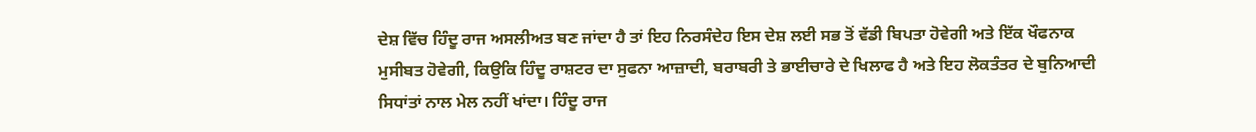ਦੇਸ਼ ਵਿੱਚ ਹਿੰਦੂ ਰਾਜ ਅਸਲੀਅਤ ਬਣ ਜਾਂਦਾ ਹੈ ਤਾਂ ਇਹ ਨਿਰਸੰਦੇਹ ਇਸ ਦੇਸ਼ ਲਈ ਸਭ ਤੋਂ ਵੱਡੀ ਬਿਪਤਾ ਹੋਵੇਗੀ ਅਤੇ ਇੱਕ ਖੌਫਨਾਕ ਮੁਸੀਬਤ ਹੋਵੇਗੀ, ਕਿਉਕਿ ਹਿੰਦੂ ਰਾਸ਼ਟਰ ਦਾ ਸੁਫਨਾ ਆਜ਼ਾਦੀ, ਬਰਾਬਰੀ ਤੇ ਭਾਈਚਾਰੇ ਦੇ ਖਿਲਾਫ ਹੈ ਅਤੇ ਇਹ ਲੋਕਤੰਤਰ ਦੇ ਬੁਨਿਆਦੀ ਸਿਧਾਂਤਾਂ ਨਾਲ ਮੇਲ ਨਹੀਂ ਖਾਂਦਾ। ਹਿੰਦੂ ਰਾਜ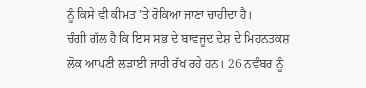ਨੂੰ ਕਿਸੇ ਵੀ ਕੀਮਤ ’ਤੇ ਰੋਕਿਆ ਜਾਣਾ ਚਾਹੀਦਾ ਹੈ।
ਚੰਗੀ ਗੱਲ ਹੈ ਕਿ ਇਸ ਸਭ ਦੇ ਬਾਵਜੂਦ ਦੇਸ਼ ਦੇ ਮਿਹਨਤਕਸ਼ ਲੋਕ ਆਪਣੀ ਲੜਾਈ ਜਾਰੀ ਰੱਖ ਰਹੇ ਹਨ। 26 ਨਵੰਬਰ ਨੂੰ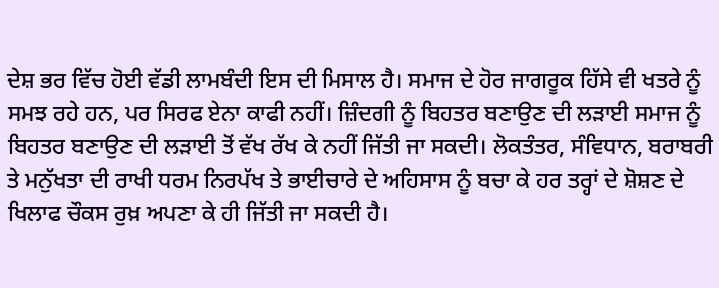ਦੇਸ਼ ਭਰ ਵਿੱਚ ਹੋਈ ਵੱਡੀ ਲਾਮਬੰਦੀ ਇਸ ਦੀ ਮਿਸਾਲ ਹੈ। ਸਮਾਜ ਦੇ ਹੋਰ ਜਾਗਰੂਕ ਹਿੱਸੇ ਵੀ ਖਤਰੇ ਨੂੰ ਸਮਝ ਰਹੇ ਹਨ, ਪਰ ਸਿਰਫ ਏਨਾ ਕਾਫੀ ਨਹੀਂ। ਜ਼ਿੰਦਗੀ ਨੂੰ ਬਿਹਤਰ ਬਣਾਉਣ ਦੀ ਲੜਾਈ ਸਮਾਜ ਨੂੰ ਬਿਹਤਰ ਬਣਾਉਣ ਦੀ ਲੜਾਈ ਤੋਂ ਵੱਖ ਰੱਖ ਕੇ ਨਹੀਂ ਜਿੱਤੀ ਜਾ ਸਕਦੀ। ਲੋਕਤੰਤਰ, ਸੰਵਿਧਾਨ, ਬਰਾਬਰੀ ਤੇ ਮਨੁੱਖਤਾ ਦੀ ਰਾਖੀ ਧਰਮ ਨਿਰਪੱਖ ਤੇ ਭਾਈਚਾਰੇ ਦੇ ਅਹਿਸਾਸ ਨੂੰ ਬਚਾ ਕੇ ਹਰ ਤਰ੍ਹਾਂ ਦੇ ਸ਼ੋਸ਼ਣ ਦੇ ਖਿਲਾਫ ਚੌਕਸ ਰੁਖ਼ ਅਪਣਾ ਕੇ ਹੀ ਜਿੱਤੀ ਜਾ ਸਕਦੀ ਹੈ।